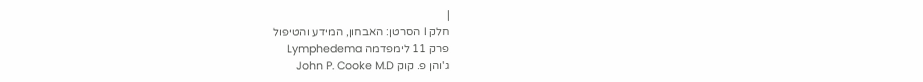|
חלק I הסרטן: האבחון, המידע והטיפול
פרק 11 לימפדמה Lymphedema
ג'והן פ. קוק John P. Cooke M.D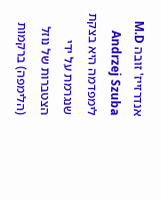אנדרזייז' זובה M.D Andrzej Szuba
לימפדמה היא בצקת שנגרמת על ידי הצטברות של נוזל (הלימפה) ברקמות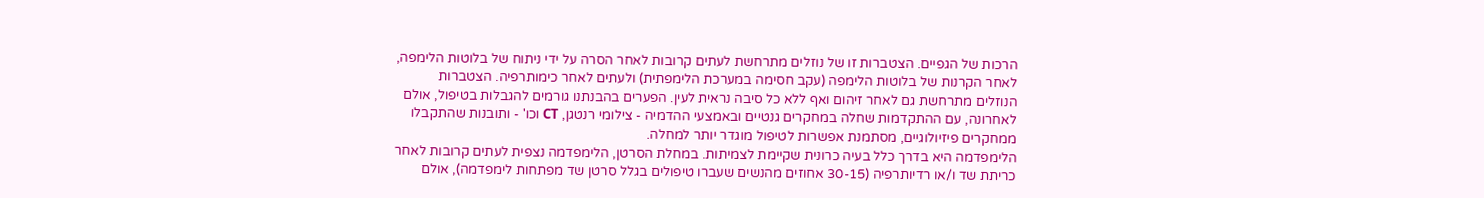הרכות של הגפיים. הצטברות זו של נוזלים מתרחשת לעתים קרובות לאחר הסרה על ידי ניתוח של בלוטות הלימפה, לאחר הקרנות של בלוטות הלימפה (עקב חסימה במערכת הלימפתית) ולעתים לאחר כימותרפיה. הצטברות הנוזלים מתרחשת גם לאחר זיהום ואף ללא כל סיבה נראית לעין. הפערים בהבנתנו גורמים להגבלות בטיפול, אולם לאחרונה, עם ההתקדמות שחלה במחקרים גנטיים ובאמצעי ההדמיה - צילומי רנטגן, CT וכו' - ותובנות שהתקבלו ממחקרים פיזיולוגיים, מסתמנת אפשרות לטיפול מוגדר יותר למחלה.
הלימפדמה היא בדרך כלל בעיה כרונית שקיימת לצמיתות. במחלת הסרטן, הלימפדמה נצפית לעתים קרובות לאחר כריתת שד ו/או רדיותרפיה (30-15 אחוזים מהנשים שעברו טיפולים בגלל סרטן שד מפתחות לימפדמה), אולם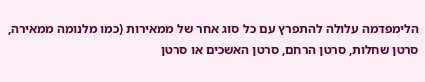הלימפדמה עלולה להתפרץ עם כל סוג אחר של ממאירות (כמו מלנומה ממאירה, סרטן שחלות, סרטן הרחם, סרטן האשכים או סרטן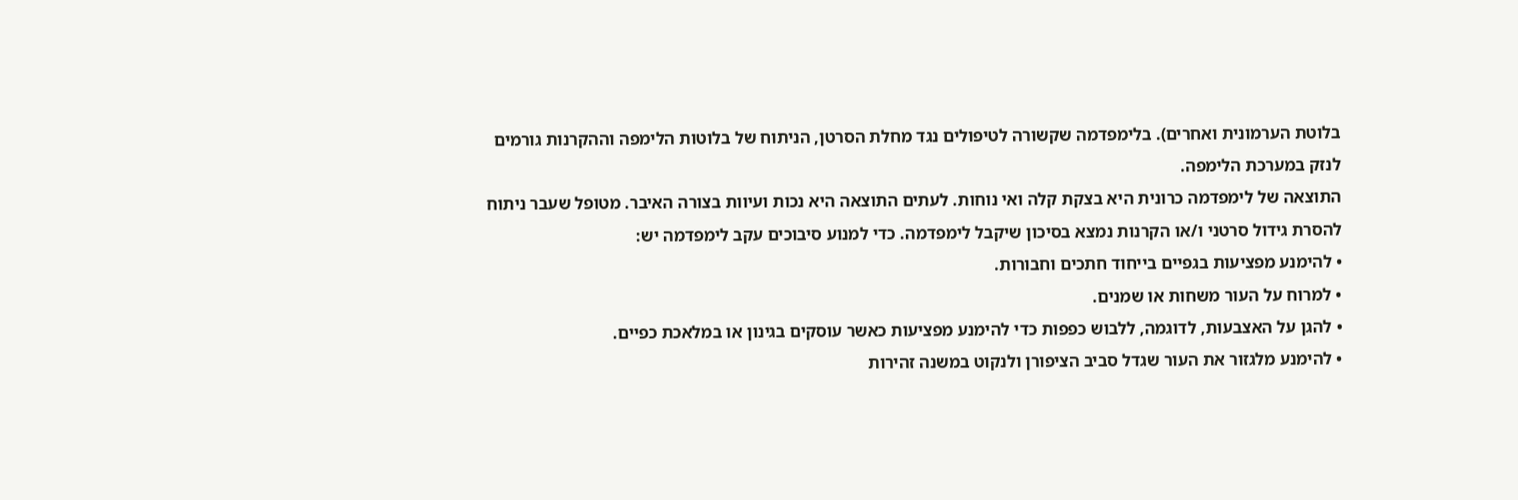בלוטת הערמונית ואחרים). בלימפדמה שקשורה לטיפולים נגד מחלת הסרטן, הניתוח של בלוטות הלימפה וההקרנות גורמים לנזק במערכת הלימפה.
התוצאה של לימפדמה כרונית היא בצקת קלה ואי נוחות. לעתים התוצאה היא נכות ועיוות בצורה האיבר. מטופל שעבר ניתוח להסרת גידול סרטני ו/או הקרנות נמצא בסיכון שיקבל לימפדמה. כדי למנוע סיבוכים עקב לימפדמה יש:
• להימנע מפציעות בגפיים בייחוד חתכים וחבורות.
• למרוח על העור משחות או שמנים.
• להגן על האצבעות, לדוגמה, ללבוש כפפות כדי להימנע מפציעות כאשר עוסקים בגינון או במלאכת כפיים.
• להימנע מלגזור את העור שגדל סביב הציפורן ולנקוט במשנה זהירות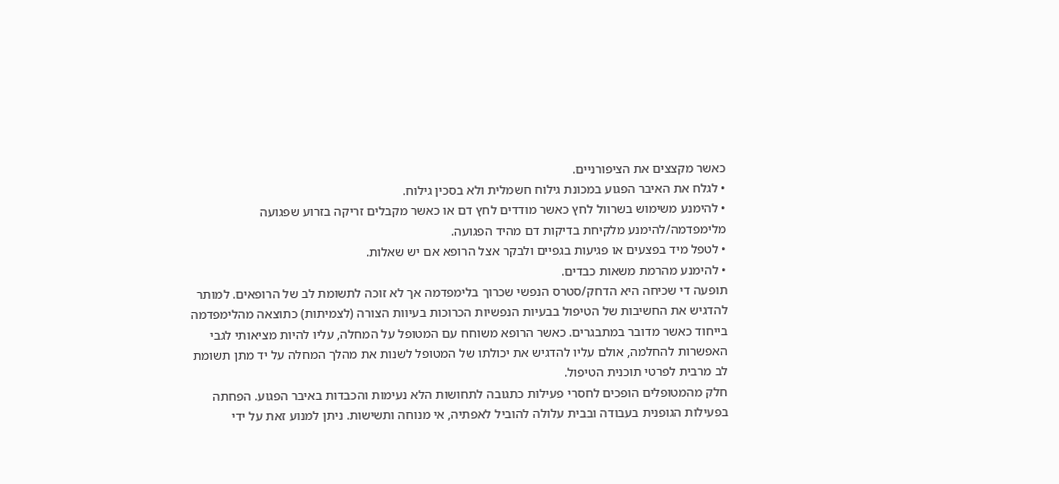כאשר מקצצים את הציפורניים.
• לגלח את האיבר הפגוע במכונת גילוח חשמלית ולא בסכין גילוח.
• להימנע משימוש בשרוול לחץ כאשר מודדים לחץ דם או כאשר מקבלים זריקה בזרוע שפגועה מלימפדמה/להימנע מלקיחת בדיקות דם מהיד הפגועה.
• לטפל מיד בפצעים או פגיעות בגפיים ולבקר אצל הרופא אם יש שאלות.
• להימנע מהרמת משאות כבדים.
תופעה די שכיחה היא הדחק/סטרס הנפשי שכרוך בלימפדמה אך לא זוכה לתשומת לב של הרופאים. למותר להדגיש את החשיבות של הטיפול בבעיות הנפשיות הכרוכות בעיוות הצורה (לצמיתות) כתוצאה מהלימפדמה בייחוד כאשר מדובר במתבגרים. כאשר הרופא משוחח עם המטופל על המחלה, עליו להיות מציאותי לגבי האפשרות להחלמה, אולם עליו להדגיש את יכולתו של המטופל לשנות את מהלך המחלה על יד מתן תשומת לב מרבית לפרטי תוכנית הטיפול.
חלק מהמטופלים הופכים לחסרי פעילות כתגובה לתחושות הלא נעימות והכבדות באיבר הפגוע. הפחתה בפעילות הגופנית בעבודה ובבית עלולה להוביל לאפתיה, אי מנוחה ותשישות. ניתן למנוע זאת על ידי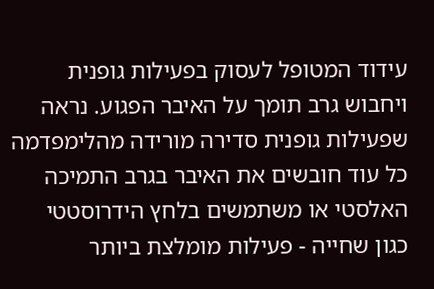עידוד המטופל לעסוק בפעילות גופנית ויחבוש גרב תומך על האיבר הפגוע. נראה שפעילות גופנית סדירה מורידה מהלימפדמה כל עוד חובשים את האיבר בגרב התמיכה האלסטי או משתמשים בלחץ הידרוסטטי כגון שחייה - פעילות מומלצת ביותר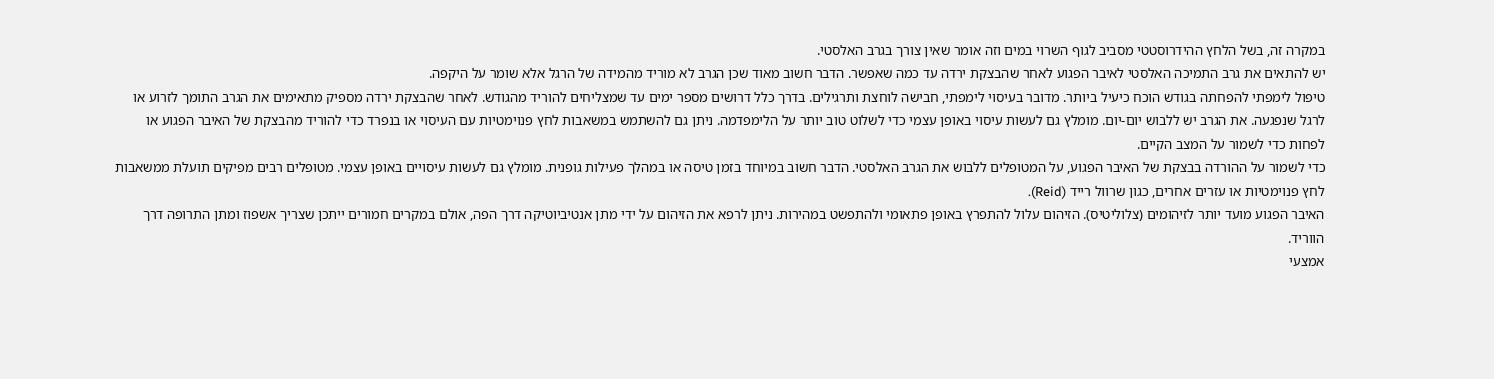במקרה זה, בשל הלחץ ההידרוסטטי מסביב לגוף השרוי במים וזה אומר שאין צורך בגרב האלסטי.
יש להתאים את גרב התמיכה האלסטי לאיבר הפגוע לאחר שהבצקת ירדה עד כמה שאפשר. הדבר חשוב מאוד שכן הגרב לא מוריד מהמידה של הרגל אלא שומר על היקפה.
טיפול לימפתי להפחתה בגודש הוכח כיעיל ביותר. מדובר בעיסוי לימפתי, חבישה לוחצת ותרגילים. בדרך כלל דרושים מספר ימים עד שמצליחים להוריד מהגודש. לאחר שהבצקת ירדה מספיק מתאימים את הגרב התומך לזרוע או לרגל שנפגעה. את הגרב יש ללבוש יום-יום. מומלץ גם לעשות עיסוי באופן עצמי כדי לשלוט טוב יותר על הלימפדמה. ניתן גם להשתמש במשאבות לחץ פנוימטיות עם העיסוי או בנפרד כדי להוריד מהבצקת של האיבר הפגוע או לפחות כדי לשמור על המצב הקיים.
כדי לשמור על ההורדה בבצקת של האיבר הפגוע, על המטופלים ללבוש את הגרב האלסטי. הדבר חשוב במיוחד בזמן טיסה או במהלך פעילות גופנית. מומלץ גם לעשות עיסויים באופן עצמי. מטופלים רבים מפיקים תועלת ממשאבות לחץ פנוימטיות או עזרים אחרים, כגון שרוול רייד (Reid).
האיבר הפגוע מועד יותר לזיהומים (צלוליטיס). הזיהום עלול להתפרץ באופן פתאומי ולהתפשט במהירות. ניתן לרפא את הזיהום על ידי מתן אנטיביוטיקה דרך הפה, אולם במקרים חמורים ייתכן שצריך אשפוז ומתן התרופה דרך הווריד.
אמצעי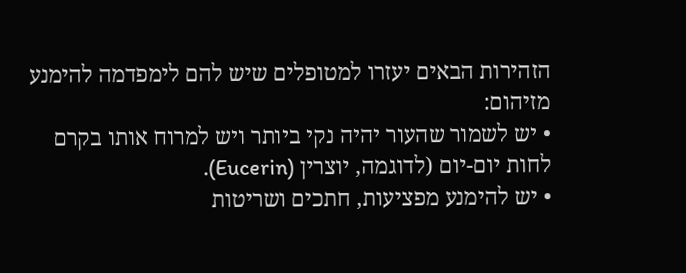הזהירות הבאים יעזרו למטופלים שיש להם לימפדמה להימנע מזיהום:
• יש לשמור שהעור יהיה נקי ביותר ויש למרוח אותו בקרם לחות יום-יום (לדוגמה, יוצרין (Eucerin).
• יש להימנע מפציעות, חתכים ושריטות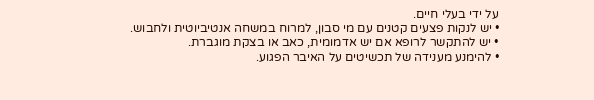על ידי בעלי חיים.
• יש לנקות פצעים קטנים עם מי סבון, למרוח במשחה אנטיביוטית ולחבוש.
• יש להתקשר לרופא אם יש אדמומית, כאב או בצקת מוגברת.
• להימנע מענידה של תכשיטים על האיבר הפגוע.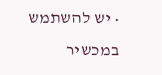• יש להשתמש במכשיר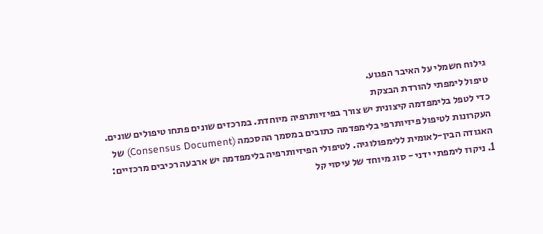גילוח חשמלי על האיבר הפגוע.
טיפול לימפתי להורדת הבצקת
כדי לטפל בלימפדמה קיצונית יש צורך בפיזיותרפיה מיוחדת. במרכזים שונים פתחו טיפולים שונים. העקרונות לטיפול פיזיותרפי בלימפדמה כתובים במסמך ההסכמה (Consensus Document) של האגודה הבין-לאומית ללימפולוגיה. לטיפולי הפיזיותרפיה בלימפדמה יש ארבעה רכיבים מרכזיים:
1. ניקוז לימפתי ידני - סוג מיוחד של עיסוי קל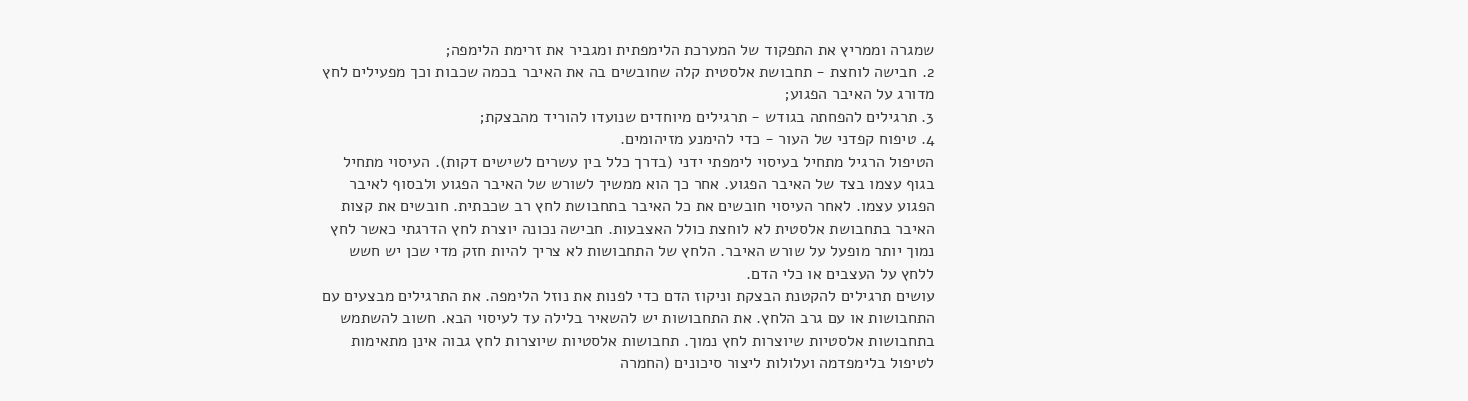שמגרה וממריץ את התפקוד של המערכת הלימפתית ומגביר את זרימת הלימפה;
2. חבישה לוחצת - תחבושת אלסטית קלה שחובשים בה את האיבר בכמה שכבות וכך מפעילים לחץ מדורג על האיבר הפגוע;
3. תרגילים להפחתה בגודש - תרגילים מיוחדים שנועדו להוריד מהבצקת;
4. טיפוח קפדני של העור - כדי להימנע מזיהומים.
הטיפול הרגיל מתחיל בעיסוי לימפתי ידני (בדרך כלל בין עשרים לשישים דקות). העיסוי מתחיל בגוף עצמו בצד של האיבר הפגוע. אחר כך הוא ממשיך לשורש של האיבר הפגוע ולבסוף לאיבר הפגוע עצמו. לאחר העיסוי חובשים את כל האיבר בתחבושת לחץ רב שכבתית. חובשים את קצות האיבר בתחבושת אלסטית לא לוחצת כולל האצבעות. חבישה נכונה יוצרת לחץ הדרגתי כאשר לחץ נמוך יותר מופעל על שורש האיבר. הלחץ של התחבושות לא צריך להיות חזק מדי שכן יש חשש ללחץ על העצבים או כלי הדם.
עושים תרגילים להקטנת הבצקת וניקוז הדם כדי לפנות את נוזל הלימפה. את התרגילים מבצעים עם התחבושות או עם גרב הלחץ. את התחבושות יש להשאיר בלילה עד לעיסוי הבא. חשוב להשתמש בתחבושות אלסטיות שיוצרות לחץ נמוך. תחבושות אלסטיות שיוצרות לחץ גבוה אינן מתאימות לטיפול בלימפדמה ועלולות ליצור סיכונים (החמרה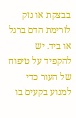בבצקת או נזק לזרימת הדם ברגל או ביד. יש להקפיד על טיפוח של העור כדי למנוע בקעים בו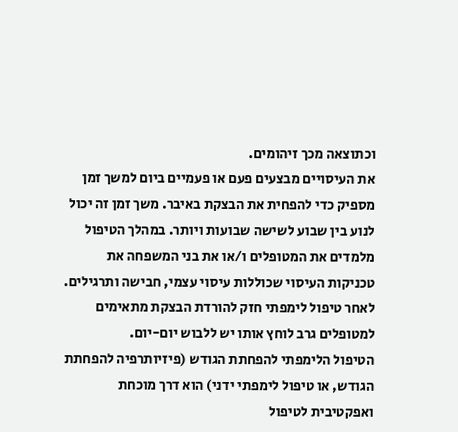וכתוצאה מכך זיהומים.
את העיסויים מבצעים פעם או פעמיים ביום למשך זמן מספיק כדי להפחית את הבצקת באיבר. משך זמן זה יכול לנוע בין שבוע לשישה שבועות ויותר. במהלך הטיפול מלמדים את המטופלים ו/או את בני המשפחה את טכניקות העיסוי שכוללות עיסוי עצמי, חבישה ותרגילים. לאחר טיפול לימפתי חזק להורדת הבצקת מתאימים למטופלים גרב לוחץ אותו יש ללבוש יום-יום.
הטיפול הלימפתי להפחתת הגודש (פיזיותרפיה להפחתת הגודש, או טיפול לימפתי ידני) הוא דרך מוכחת ואפקטיבית לטיפול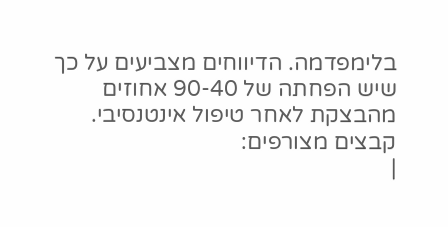בלימפדמה. הדיווחים מצביעים על כך שיש הפחתה של 90-40 אחוזים מהבצקת לאחר טיפול אינטנסיבי.
קבצים מצורפים:
|